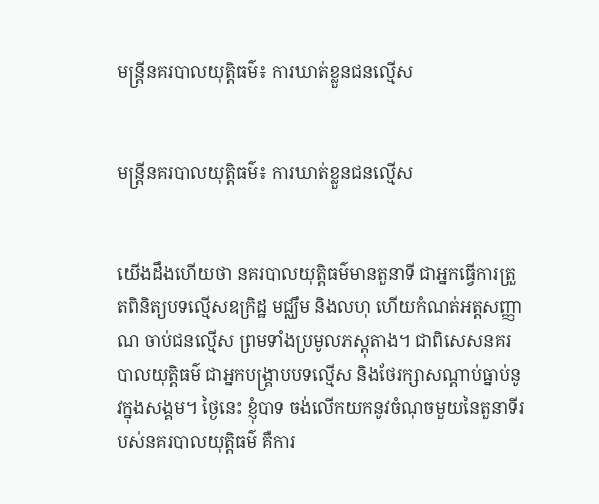មន្រ្តីនគរបាលយុត្តិធម៌៖ ការឃាត់ខ្លួនជនល្មើស


មន្រ្តីនគរបាលយុត្តិធម៌៖ ការឃាត់ខ្លួនជនល្មើស


យើងដឹងហើយថា នគរបាលយុត្តិធម៌មានតួនាទី ជាអ្នកធ្វើការត្រួតពិនិត្យបទល្មើសឧក្រិដ្ឋ មជ្ឈឹម និងលហុ ហើយកំណត់អត្តសញ្ញាណ ចាប់ជនល្មើស ព្រមទាំងប្រមូលភស្តុតាង។ ជាពិសេសនគរបាលយុត្តិធម៌ ជាអ្នកបង្គ្រាបបទល្មើស និងថែរក្សាសណ្តាប់ធ្នាប់នូវក្នុងសង្គម។ ថ្ងៃនេះ ខ្ញុំបាទ ចង់លើកយកនូវចំណុចមួយនៃតួនាទីរបស់នគរបាលយុត្តិធម៌ គឺការ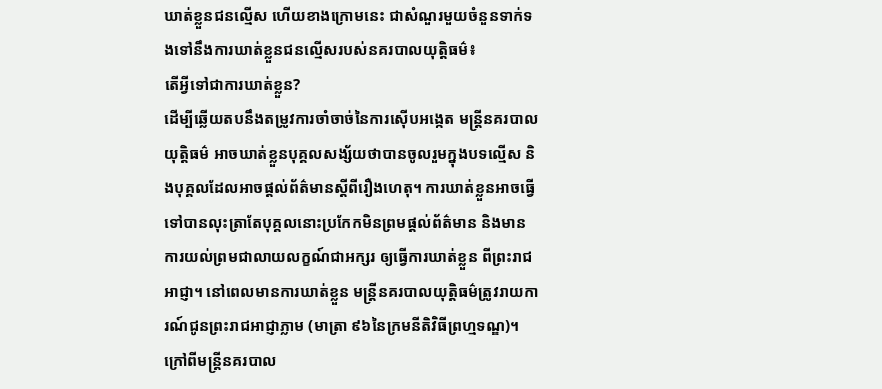ឃាត់ខ្លួនជនល្មើស ហើយខាងក្រោមនេះ ជាសំណួរមួយចំនួនទាក់ទងទៅនឹងការឃាត់ខ្លួនជនល្មើសរបស់នគរបាលយុត្តិធម៌៖
តើអ្វីទៅជាការឃាត់ខ្លួន?
ដើម្បីឆ្លើយតបនឹងតម្រូវការចាំចាច់នៃការស៊ើបអង្កេត មន្រ្តីនគរបាលយុត្តិធម៌ អាចឃាត់ខ្លួនបុគ្គលសង្ស័យថាបានចូលរួមក្នុងបទល្មើស និងបុគ្គលដែលអាចផ្តល់ព័ត៌មានស្តីពីរឿងហេតុ។ ការឃាត់ខ្លួនអាចធ្វើទៅបានលុះត្រាតែបុគ្គលនោះប្រកែកមិនព្រមផ្តល់ព័ត៌មាន និងមានការយល់ព្រមជាលាយលក្ខណ៍ជាអក្សរ ឲ្យធ្វើការឃាត់ខ្លួន ពីព្រះរាជអាជ្ញា។ នៅពេលមានការឃាត់ខ្លួន មន្ត្រីនគរបាលយុត្តិធម៌ត្រូវរាយការណ៍ជូនព្រះរាជអាជ្ញាភ្លាម (មាត្រា ៩៦នៃក្រមនីតិវិធីព្រហ្មទណ្ឌ)។
ក្រៅពីមន្រ្តីនគរបាល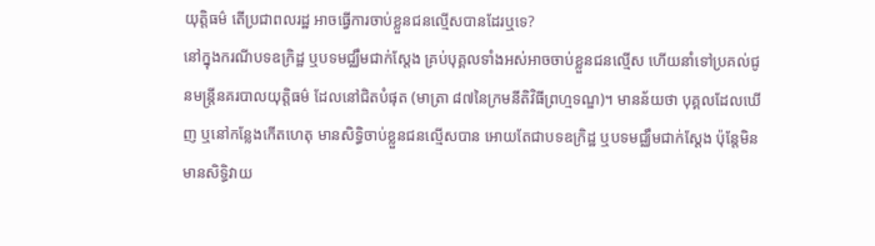យុត្តិធម៌ តើប្រជាពលរដ្ឋ អាចធ្វើការចាប់ខ្លួនជនល្មើសបានដែរឬទេ?
នៅក្នុងករណីបទឧក្រិដ្ឋ ឬបទមជ្ឈឹមជាក់ស្តែង គ្រប់បុគ្គលទាំងអស់អាចចាប់ខ្លួនជនល្មើស ហើយនាំទៅប្រគល់ជូនមន្រ្តីនគរបាលយុត្តិធម៌ ដែលនៅជិតបំផុត (មាត្រា ៨៧នៃក្រមនីតិវិធីព្រហ្មទណ្ឌ)។ មានន័យថា បុគ្គលដែលឃើញ ឬនៅកន្លែងកើតហេតុ មានសិទ្ធិចាប់ខ្លួនជនល្មើសបាន អោយតែជាបទឧក្រិដ្ឋ ឬបទមជ្ឈឹមជាក់ស្តែង ប៉ុន្តែមិនមានសិទ្ធិវាយ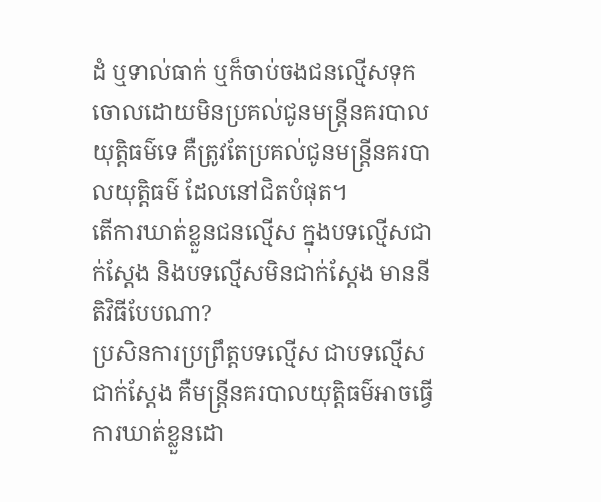ដំ ឬទាល់ធាក់ ឬក៏ចាប់ចងជនល្មើសទុកចោលដោយមិនប្រគល់ជូនមន្រ្តីនគរបាលយុត្តិធម៌ទេ គឺត្រូវតែប្រគល់ជូនមន្រ្តីនគរបាលយុត្តិធម៌ ដែលនៅជិតបំផុត។
តើការឃាត់ខ្លួនជនល្មើស ក្នុងបទល្មើសជាក់ស្តែង និងបទល្មើសមិនជាក់ស្តែង មាននីតិវិធីបែបណា?
ប្រសិនការប្រព្រឹត្តបទល្មើស ជាបទល្មើសជាក់ស្តែង គឺមន្ត្រីនគរបាលយុតិ្តធម៌អាចធ្វើការឃាត់ខ្លួនដោ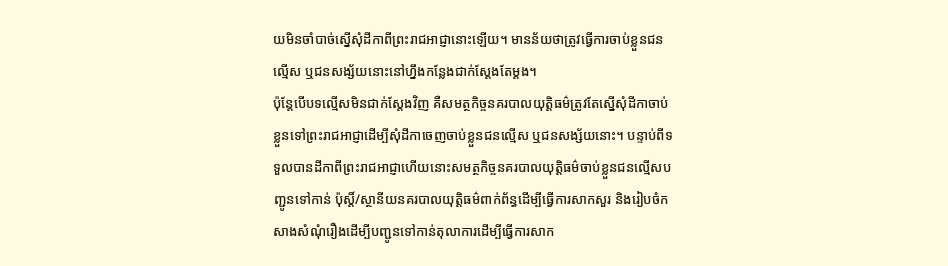យមិនចាំបាច់ស្នើសុំដីកាពីព្រះរាជអាជ្ញានោះឡើយ។ មានន័យថាត្រូវធ្វើការចាប់ខ្លួនជនល្មើស ឬជនសង្ស័យនោះនៅហ្នឹងកន្លែងជាក់ស្តែងតែម្តង។
ប៉ុន្តែបើបទល្មើសមិនជាក់ស្តែងវិញ គឺសមត្ថកិច្ចនគរបាលយុត្តិធម៌ត្រូវតែស្នើសុំដីកាចាប់ខ្លួនទៅព្រះរាជអាជ្ញាដើម្បីសុំដីកាចេញចាប់ខ្លួនជនល្មើស ឬជនសង្ស័យនោះ។ បន្ទាប់ពីទទួលបានដីកាពីព្រះរាជអាជ្ញាហើយនោះសមត្ថកិច្ចនគរបាលយុត្តិធម៌ចាប់ខ្លួនជនល្មើសបញ្ជូនទៅកាន់ ប៉ុស្តិ៍/ស្ថានីយនគរបាលយុត្តិធម៌ពាក់ព័ន្ធដើម្បីធ្វើការសាកសួរ និងរៀបចំកសាងសំណុំរឿងដើម្បីបញ្ជូនទៅកាន់តុលាការដើម្បីធ្វើការសាក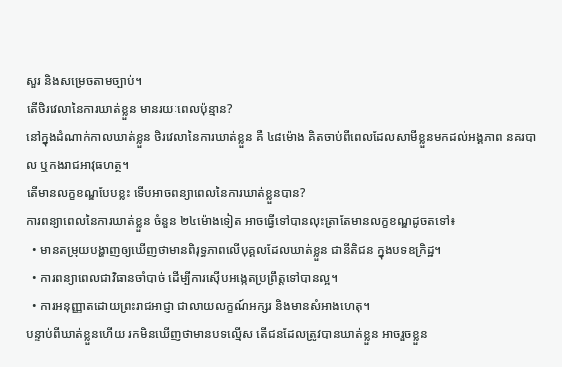សួរ និងសម្រេចតាមច្បាប់។
តើថិរវេលានៃការឃាត់ខ្លួន មានរយៈពេលប៉ុន្មាន?
នៅក្នុងដំណាក់កាលឃាត់ខ្លួន ថិរវេលានៃការឃាត់ខ្លួន គឺ ៤៨ម៉ោង គិតចាប់ពីពេលដែលសាមីខ្លួនមកដល់អង្គភាព នគរបាល ឬកងរាជអាវុធហត្ថ។
តើមានលក្ខខណ្ឌបែបខ្លះ ទើបអាចពន្យាពេលនៃការឃាត់ខ្លួនបាន?
ការពន្យាពេលនៃការឃាត់ខ្លួន ចំនួន ២៤ម៉ោងទៀត អាចធ្វើទៅបានលុះត្រាតែមានលក្ខខណ្ឌដូចតទៅ៖
  • មានតម្រុយបង្ហាញឲ្យឃើញថាមានពិរុទ្ធភាពលើបុគ្គលដែលឃាត់ខ្លួន ជានីតិជន ក្នុងបទឧក្រិដ្ឋ។
  • ការពន្យាពេលជាវិធានចាំបាច់ ដើម្បីការស៊ើបអង្កេតប្រព្រឹត្តទៅបានល្អ។
  • ការអនុញ្ញាតដោយព្រះរាជអាជ្ញា ជាលាយលក្ខណ៍អក្សរ និងមានសំអាងហេតុ។
បន្ទាប់ពីឃាត់ខ្លួនហើយ រកមិនឃើញថាមានបទល្មើស តើជនដែលត្រូវបានឃាត់ខ្លួន អាចរួចខ្លួន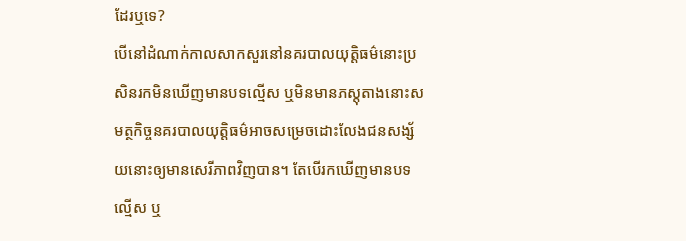ដែរឬទេ?
បើនៅដំណាក់កាលសាកសួរនៅនគរបាលយុត្តិធម៌នោះប្រសិនរកមិនឃើញមានបទល្មើស ឬមិនមានភស្តុតាងនោះសមត្ថកិច្ចនគរបាលយុត្តិធម៌អាចសម្រេចដោះលែងជនសង្ស័យនោះឲ្យមានសេរីភាពវិញបាន។ តែបើរកឃើញមានបទល្មើស ឬ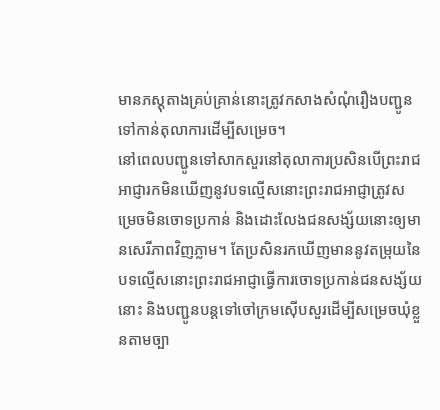មានភស្តុតាងគ្រប់គ្រាន់នោះត្រូវកសាងសំណុំរឿងបញ្ជូនទៅកាន់តុលាការដើម្បីសម្រេច។
នៅពេលបញ្ជូនទៅសាកសួរនៅតុលាការប្រសិនបើព្រះរាជអាជ្ញារកមិនឃើញនូវបទល្មើសនោះព្រះរាជអាជ្ញាត្រូវសម្រេចមិនចោទប្រកាន់ និងដោះលែងជនសង្ស័យនោះឲ្យមានសេរីភាពវិញភ្លាម។ តែប្រសិនរកឃើញមាននូវតម្រុយនៃបទល្មើសនោះព្រះរាជអាជ្ញាធ្វើការចោទប្រកាន់ជនសង្ស័យនោះ និងបញ្ជូនបន្តទៅចៅក្រមស៊ើបសួរដើម្បីសម្រេចឃុំខ្លួនតាមច្បា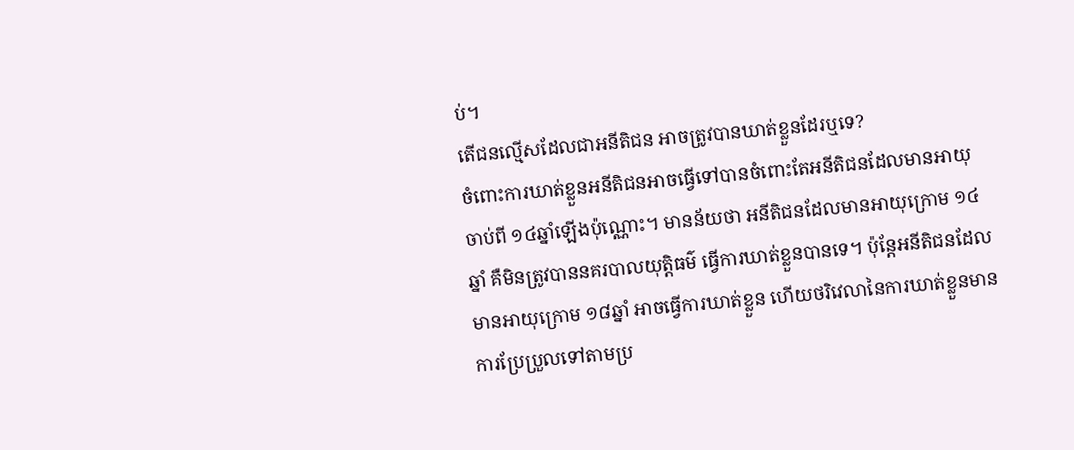ប់។
តើជនល្មើសដែលជាអនីតិជន អាចត្រូវបានឃាត់ខ្លួនដែរឬទេ?
ចំពោះការឃាត់ខ្លួនអនីតិជនអាចធ្វើទៅបានចំពោះតែអនីតិជនដែលមានអាយុចាប់ពី ១៤ឆ្នាំឡើងប៉ុណ្ណោះ។ មានន័យថា អនីតិជនដែលមានអាយុក្រោម ១៤ឆ្នាំ គឺមិនត្រូវបាននគរបាលយុត្តិធម៌ ធ្វើការឃាត់ខ្លួនបានទេ។ ប៉ុន្តែអនីតិជនដែលមានអាយុក្រោម ១៨ឆ្នាំ អាចធ្វើការឃាត់ខ្លួន ហើយថរិវេលានៃការឃាត់ខ្លួនមានការប្រែប្រួលទៅតាមប្រ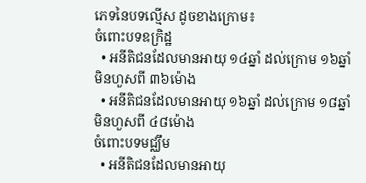ភេទនៃបទល្មើស ដូចខាងក្រោម៖
ចំពោះបទឧក្រិដ្ឋ
  • អនីតិជនដែលមានអាយុ ១៤ឆ្នាំ ដល់ក្រោម ១៦ឆ្នាំ មិនហួសពី ៣៦ម៉ោង
  • អនីតិជនដែលមានអាយុ ១៦ឆ្នាំ ដល់ក្រោម ១៨ឆ្នាំ មិនហួសពី ៤៨ម៉ោង
ចំពោះបទមជ្ឈឹម
  • អនីតិជនដែលមានអាយុ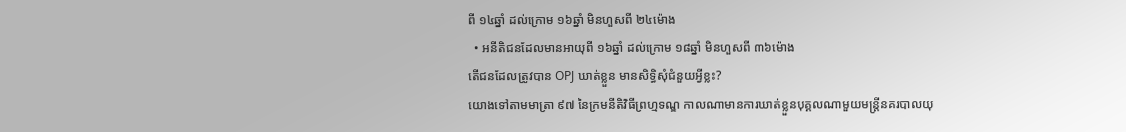ពី ១៤ឆ្នាំ ដល់ក្រោម ១៦ឆ្នាំ មិនហួសពី ២៤ម៉ោង
  • អនីតិជនដែលមានអាយុពី ១៦ឆ្នាំ ដល់ក្រោម ១៨ឆ្នាំ មិនហួសពី ៣៦ម៉ោង
តើជនដែលត្រូវបាន OPJ ឃាត់ខ្លួន មានសិទ្ធិសុំជំនួយអ្វីខ្លះ?
យោងទៅតាមមាត្រា ៩៧ នៃក្រមនីតិវិធីព្រហ្មទណ្ឌ កាលណាមានការឃាត់ខ្លួនបុគ្គលណាមួយមន្ត្រីនគរបាលយុ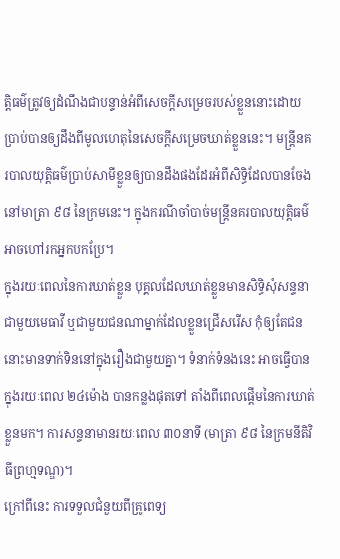ត្តិធម៌ត្រូវឲ្យដំណឹងជាបន្ទាន់អំពីសេចក្តីសម្រេចរបស់ខ្លួននោះដោយប្រាប់បានឲ្យដឹងពីមូលហេតុនៃសេចក្តីសម្រេចឃាត់ខ្លួននេះ។ មន្ត្រីនគរបាលយុត្តិធម៌ប្រាប់សាមីខ្លួនឲ្យបានដឹងផងដែរអំពីសិទ្ធិដែលបានចែងនៅមាត្រា ៩៨ នៃក្រមនេះ។ ក្នុងករណីចាំបាច់មន្ត្រីនគរបាលយុត្តិធម៌អាចហៅរកអ្នកបកប្រែ។
ក្នុងរយៈពេលនៃការឃាត់ខ្លួន បុគ្គលដែលឃាត់ខ្លួនមានសិទ្ធិសុំសន្ទនាជាមួយមេធាវី ឬជាមួយជនណាម្នាក់ដែលខ្លួនជ្រើសរើស កុំឲ្យតែជននោះមានទាក់ទិននៅក្នុងរឿងជាមួយគ្នា។ ទំនាក់ទំនងនេះ អាចធ្វើបានក្នុងរយៈពេល ២៤ម៉ោង បានកន្លងផុតទៅ តាំងពីពេលផ្តើមនៃការឃាត់ខ្លួនមក។ ការសន្ទនាមានរយៈពេល ៣០នាទី (មាត្រា ៩៨ នៃក្រមនីតិវិធីព្រហ្មទណ្ឌ)។
ក្រៅពីនេះ ការទទួលជំនួយពីគ្រូពេទ្យ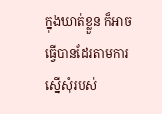ក្នុងឃាត់ខ្លួន ក៏អាចធ្វើបានដែរតាមការស្នើសុំរបស់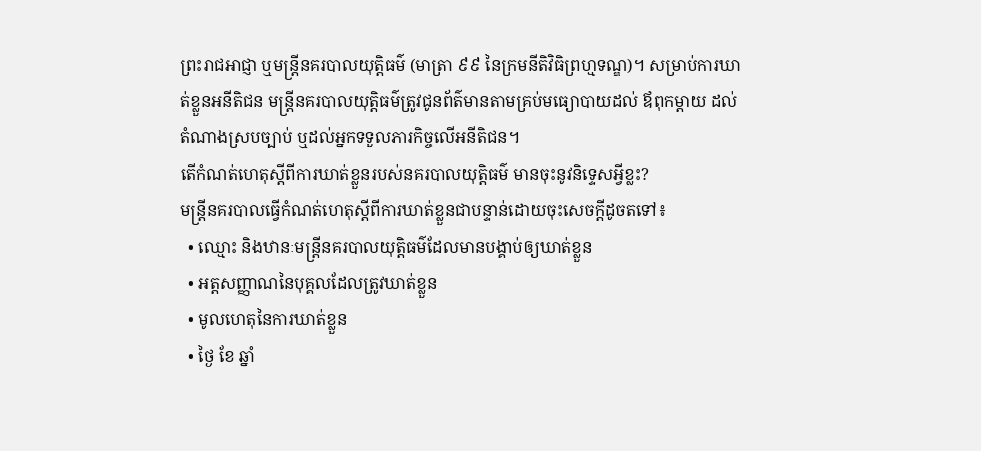ព្រះរាជអាជ្ញា ឬមន្រ្តីនគរបាលយុត្តិធម៌ (មាត្រា ៩៩ នៃក្រមនីតិវិធិព្រហ្មទណ្ឌ)។ សម្រាប់ការឃាត់ខ្លួនអនីតិជន មន្រ្តីនគរបាលយុត្តិធម៌ត្រូវជូនព័ត៌មានតាមគ្រប់មធ្យោបាយដល់ ឪពុកម្តាយ ដល់តំណាងស្របច្បាប់ ឬដល់អ្នកទទួលភារកិច្ចលើអនីតិជន។
តើកំណត់ហេតុស្តីពីការឃាត់ខ្លួនរបស់នគរបាលយុត្តិធម៌ មានចុះនូវនិទ្ទេសអ្វីខ្លះ?
មន្ត្រីនគរបាលធ្វើកំណត់ហេតុស្តីពីការឃាត់ខ្លួនជាបន្ទាន់ដោយចុះសេចក្តីដូចតទៅ៖
  • ឈ្មោះ និងឋានៈមន្ត្រីនគរបាលយុត្តិធម៌ដែលមានបង្គាប់ឲ្យឃាត់ខ្លួន
  • អត្តសញ្ញាណនៃបុគ្គលដែលត្រូវឃាត់ខ្លួន
  • មូលហេតុនៃការឃាត់ខ្លួន
  • ថ្ងៃ ខែ ឆ្នាំ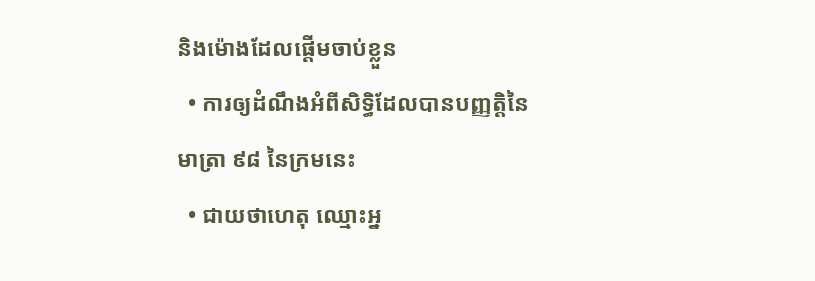និងម៉ោងដែលផ្តើមចាប់ខ្លួន
  • ការឲ្យដំណឹងអំពីសិទ្ធិដែលបានបញ្ញតិ្តនៃមាត្រា ៩៨ នៃក្រមនេះ
  • ជាយថាហេតុ ឈ្មោះអ្ន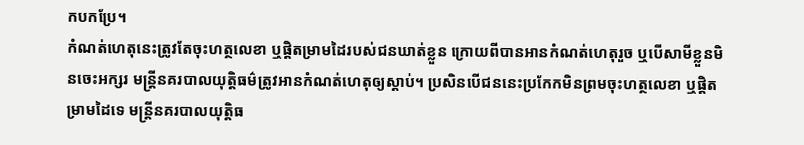កបកប្រែ។
កំណត់ហេតុនេះត្រូវតែចុះហត្ថលេខា ឬផ្តិតម្រាមដៃរបស់ជនឃាត់ខ្លួន ក្រោយពីបានអានកំណត់ហេតុរួច ឬបើសាមីខ្លួនមិនចេះអក្សរ មន្រ្តីនគរបាលយុត្តិធម៌ត្រូវអានកំណត់ហេតុឲ្យស្តាប់។ ប្រសិនបើជននេះប្រកែកមិនព្រមចុះហត្ថលេខា ឬផ្តិតម្រាមដៃទេ មន្ត្រីនគរបាលយុត្តិធ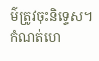ម៌ត្រូវចុះនិទ្ទេស។ កំណត់ហេ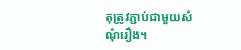តុត្រូវភ្ជាប់ជាមួយសំណុំរឿង។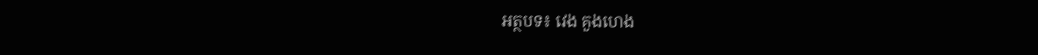អត្ថបទ៖ វេង គួងហេង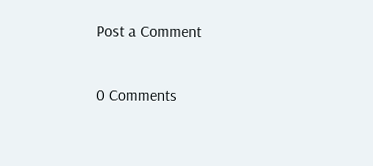Post a Comment

0 Comments